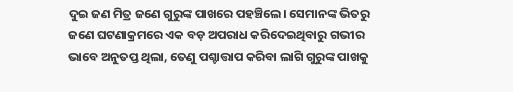ଦୁଇ ଜଣ ମିତ୍ର ଜଣେ ଗୁରୁଙ୍କ ପାଖରେ ପହଞ୍ଚିଲେ। ସେମାନଙ୍କ ଭିତରୁ ଜଣେ ଘଟଣାକ୍ରମରେ ଏକ ବଡ଼ ଅପରାଧ କରିଦେଇଥିବାରୁ ଗଭୀର ଭାବେ ଅନୁତପ୍ତ ଥିଲା, ତେଣୁ ପଶ୍ଚାତ୍ତାପ କରିବା ଲାଗି ଗୁରୁଙ୍କ ପାଖକୁ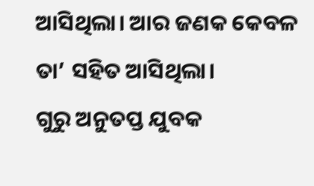ଆସିଥିଲା। ଆର ଜଣକ କେବଳ ତା’ ସହିତ ଆସିଥିଲା।
ଗୁରୁ ଅନୁତପ୍ତ ଯୁବକ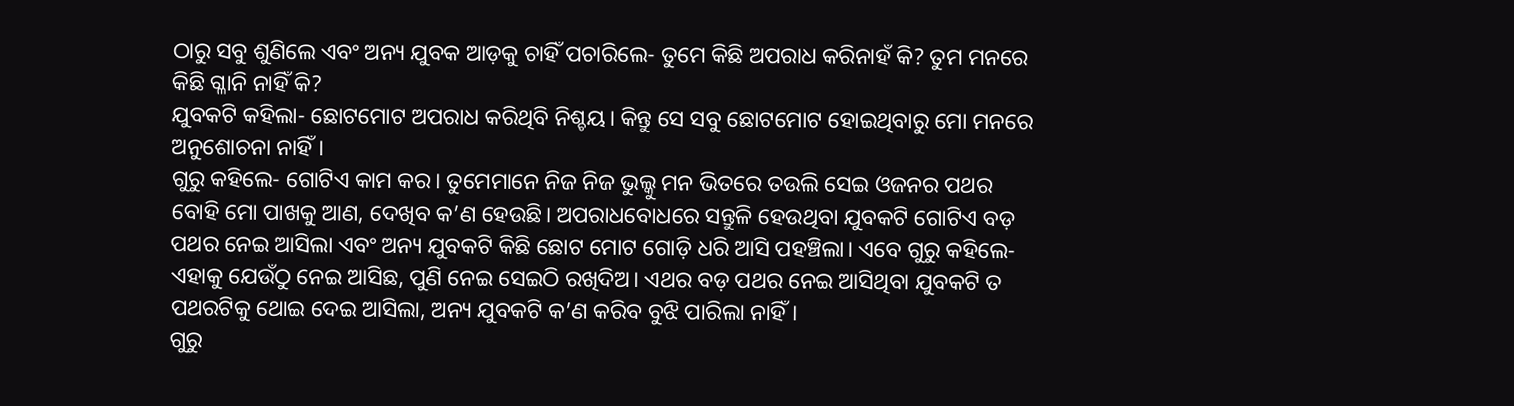ଠାରୁ ସବୁ ଶୁଣିଲେ ଏବଂ ଅନ୍ୟ ଯୁବକ ଆଡ଼କୁ ଚାହିଁ ପଚାରିଲେ- ତୁମେ କିଛି ଅପରାଧ କରିନାହଁ କି? ତୁମ ମନରେ କିଛି ଗ୍ଳାନି ନାହିଁ କି?
ଯୁବକଟି କହିଲା- ଛୋଟମୋଟ ଅପରାଧ କରିଥିବି ନିଶ୍ଚୟ। କିନ୍ତୁ ସେ ସବୁ ଛୋଟମୋଟ ହୋଇଥିବାରୁ ମୋ ମନରେ ଅନୁଶୋଚନା ନାହିଁ।
ଗୁରୁ କହିଲେ- ଗୋଟିଏ କାମ କର। ତୁମେମାନେ ନିଜ ନିଜ ଭୁଲ୍କୁ ମନ ଭିତରେ ତଉଲି ସେଇ ଓଜନର ପଥର ବୋହି ମୋ ପାଖକୁ ଆଣ, ଦେଖିବ କ’ଣ ହେଉଛି। ଅପରାଧବୋଧରେ ସନ୍ତୁଳି ହେଉଥିବା ଯୁବକଟି ଗୋଟିଏ ବଡ଼ ପଥର ନେଇ ଆସିଲା ଏବଂ ଅନ୍ୟ ଯୁବକଟି କିଛି ଛୋଟ ମୋଟ ଗୋଡ଼ି ଧରି ଆସି ପହଞ୍ଚିଲା। ଏବେ ଗୁରୁ କହିଲେ- ଏହାକୁ ଯେଉଁଠୁ ନେଇ ଆସିଛ, ପୁଣି ନେଇ ସେଇଠି ରଖିଦିଅ। ଏଥର ବଡ଼ ପଥର ନେଇ ଆସିଥିବା ଯୁବକଟି ତ ପଥରଟିକୁ ଥୋଇ ଦେଇ ଆସିଲା, ଅନ୍ୟ ଯୁବକଟି କ’ଣ କରିବ ବୁଝି ପାରିଲା ନାହିଁ।
ଗୁରୁ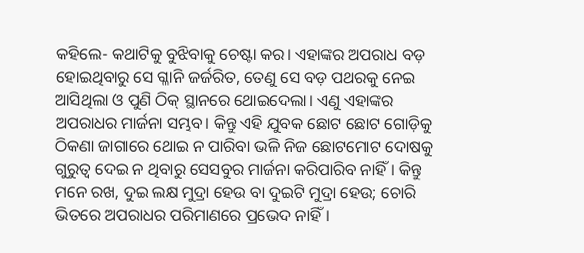କହିଲେ- କଥାଟିକୁ ବୁଝିବାକୁ ଚେଷ୍ଟା କର। ଏହାଙ୍କର ଅପରାଧ ବଡ଼ ହୋଇଥିବାରୁ ସେ ଗ୍ଳାନି ଜର୍ଜରିତ, ତେଣୁ ସେ ବଡ଼ ପଥରକୁ ନେଇ ଆସିଥିଲା ଓ ପୁଣି ଠିକ୍ ସ୍ଥାନରେ ଥୋଇଦେଲା। ଏଣୁ ଏହାଙ୍କର ଅପରାଧର ମାର୍ଜନା ସମ୍ଭବ। କିନ୍ତୁ ଏହି ଯୁବକ ଛୋଟ ଛୋଟ ଗୋଡ଼ିକୁ ଠିକଣା ଜାଗାରେ ଥୋଇ ନ ପାରିବା ଭଳି ନିଜ ଛୋଟମୋଟ ଦୋଷକୁ ଗୁରୁତ୍ବ ଦେଇ ନ ଥିବାରୁ ସେସବୁର ମାର୍ଜନା କରିପାରିବ ନାହିଁ। କିନ୍ତୁ ମନେ ରଖ, ଦୁଇ ଲକ୍ଷ ମୁଦ୍ରା ହେଉ ବା ଦୁଇଟି ମୁଦ୍ରା ହେଉ; ଚୋରି ଭିତରେ ଅପରାଧର ପରିମାଣରେ ପ୍ରଭେଦ ନାହିଁ।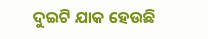ଦୁଇଟି ଯାକ ହେଉଛି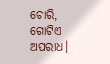ଚୋରି, ଗୋଟିଏ ଅପରାଧ।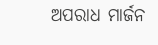ଅପରାଧ ମାର୍ଜନ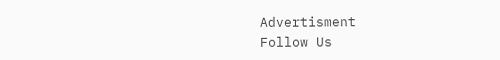Advertisment
Follow Us